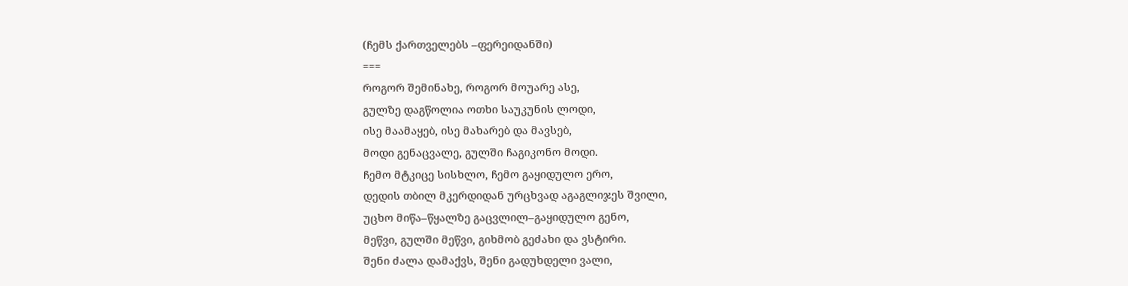(ჩემს ქართველებს –ფერეიდანში)
===
როგორ შემინახე, როგორ მოუარე ასე,
გულზე დაგწოლია ოთხი საუკუნის ლოდი,
ისე მაამაყებ, ისე მახარებ და მავსებ,
მოდი გენაცვალე, გულში ჩაგიკონო მოდი.
ჩემო მტკიცე სისხლო, ჩემო გაყიდულო ერო,
დედის თბილ მკერდიდან ურცხვად აგაგლიჯეს შვილი,
უცხო მიწა–წყალზე გაცვლილ–გაყიდულო გენო,
მეწვი, გულში მეწვი, გიხმობ გეძახი და ვსტირი.
შენი ძალა დამაქვს, შენი გადუხდელი ვალი,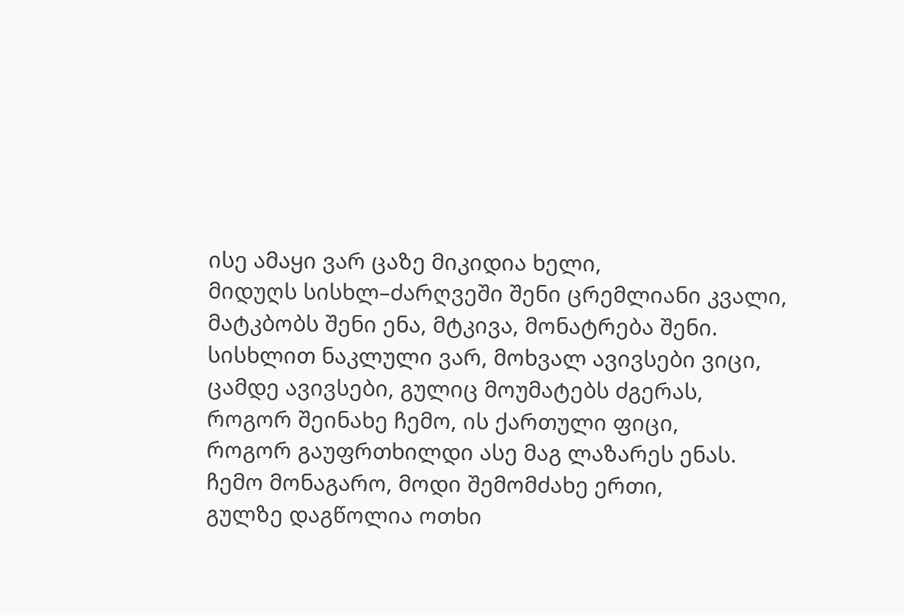ისე ამაყი ვარ ცაზე მიკიდია ხელი,
მიდუღს სისხლ–ძარღვეში შენი ცრემლიანი კვალი,
მატკბობს შენი ენა, მტკივა, მონატრება შენი.
სისხლით ნაკლული ვარ, მოხვალ ავივსები ვიცი,
ცამდე ავივსები, გულიც მოუმატებს ძგერას,
როგორ შეინახე ჩემო, ის ქართული ფიცი,
როგორ გაუფრთხილდი ასე მაგ ლაზარეს ენას.
ჩემო მონაგარო, მოდი შემომძახე ერთი,
გულზე დაგწოლია ოთხი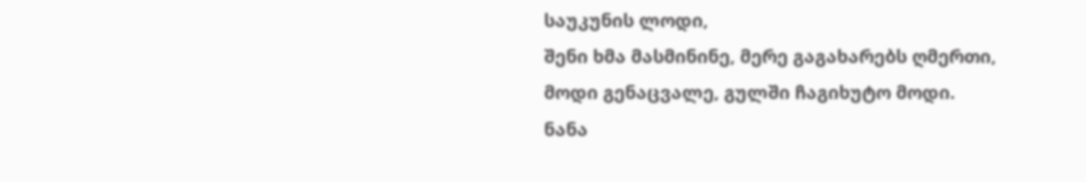საუკუნის ლოდი,
შენი ხმა მასმინინე, მერე გაგახარებს ღმერთი,
მოდი გენაცვალე, გულში ჩაგიხუტო მოდი.
ნანა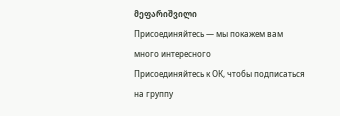მეფარიშვილი
Присоединяйтесь — мы покажем вам много интересного
Присоединяйтесь к ОК, чтобы подписаться на группу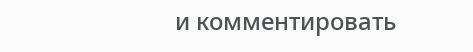и комментировать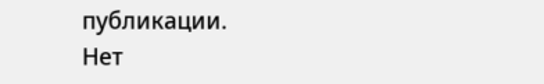публикации.
Нет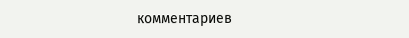комментариев